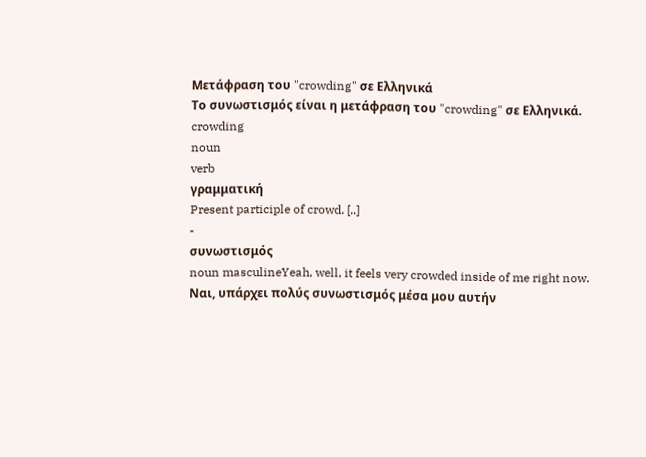Μετάφραση του "crowding" σε Ελληνικά
Το συνωστισμός είναι η μετάφραση του "crowding" σε Ελληνικά.
crowding
noun
verb
γραμματική
Present participle of crowd. [..]
-
συνωστισμός
noun masculineYeah, well, it feels very crowded inside of me right now.
Ναι, υπάρχει πολύς συνωστισμός μέσα μου αυτήν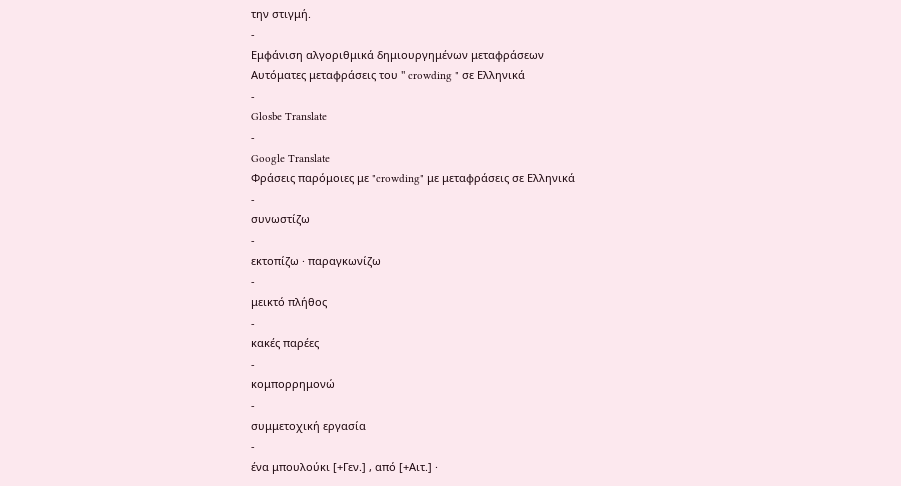την στιγμή.
-
Εμφάνιση αλγοριθμικά δημιουργημένων μεταφράσεων
Αυτόματες μεταφράσεις του " crowding " σε Ελληνικά
-
Glosbe Translate
-
Google Translate
Φράσεις παρόμοιες με "crowding" με μεταφράσεις σε Ελληνικά
-
συνωστίζω
-
εκτοπίζω · παραγκωνίζω
-
μεικτό πλήθος
-
κακές παρέες
-
κομπορρημονώ
-
συμμετοχική εργασία
-
ένα μπουλούκι [+Γεν.] , από [+Αιτ.] ·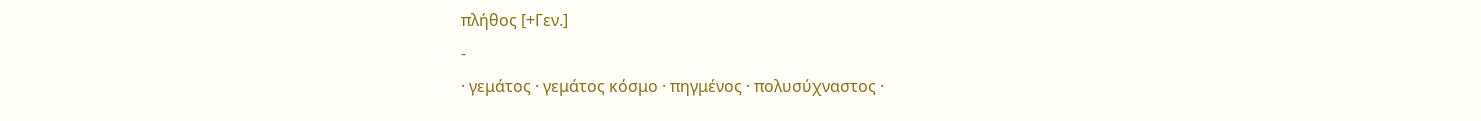πλήθος [+Γεν.]
-
· γεμάτος · γεμάτος κόσμο · πηγμένος · πολυσύχναστος ·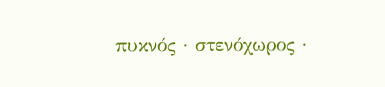πυκνός · στενόχωρος ·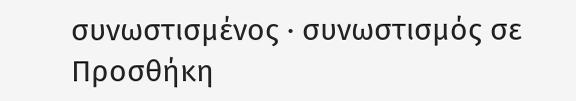συνωστισμένος · συνωστισμός σε
Προσθήκη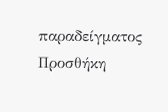παραδείγματος
Προσθήκη